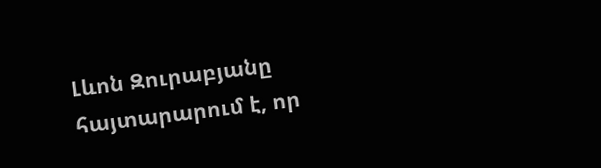Լևոն Զուրաբյանը հայտարարում է, որ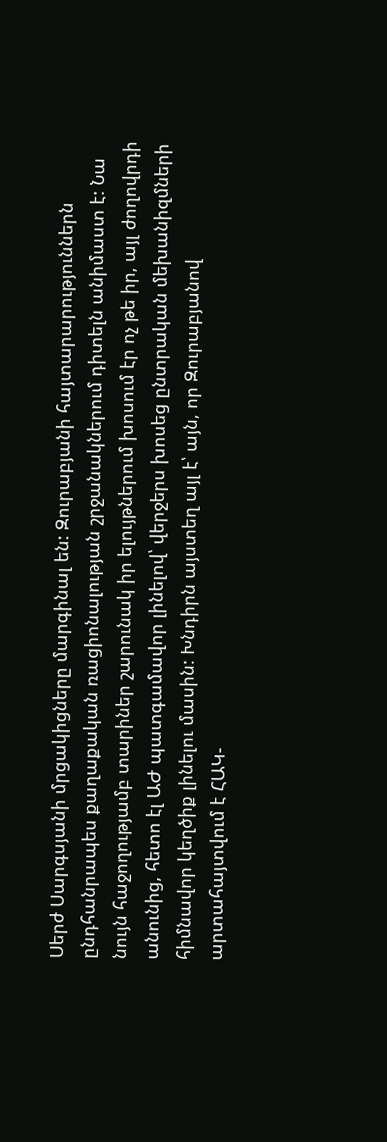Սերժ Սարգսյանի մրցակիցները մարգինալ են: Զուրաբյանի հայտարարություններն ընդհանրապես քաղաքական ռացիոնալության շրջանակներում դիտելն անիմաստ է: Նա նույն հաջողությամբ տարիներ շարունակ իր ելույթներում խոսում էր ոչ թե իր, այլ ժողովրդի անունից, հետո էլ ԱԺ պատգամավոր լինելով՝ վերջերս խոսեց ընտրական մեխանիզմների հիմնավոր կեղծիք լինելու մասին: Խնդիրն այստեղ այլ է՝ այն, որ Զուրաբյանով արտահայտվում է ՀԱԿ-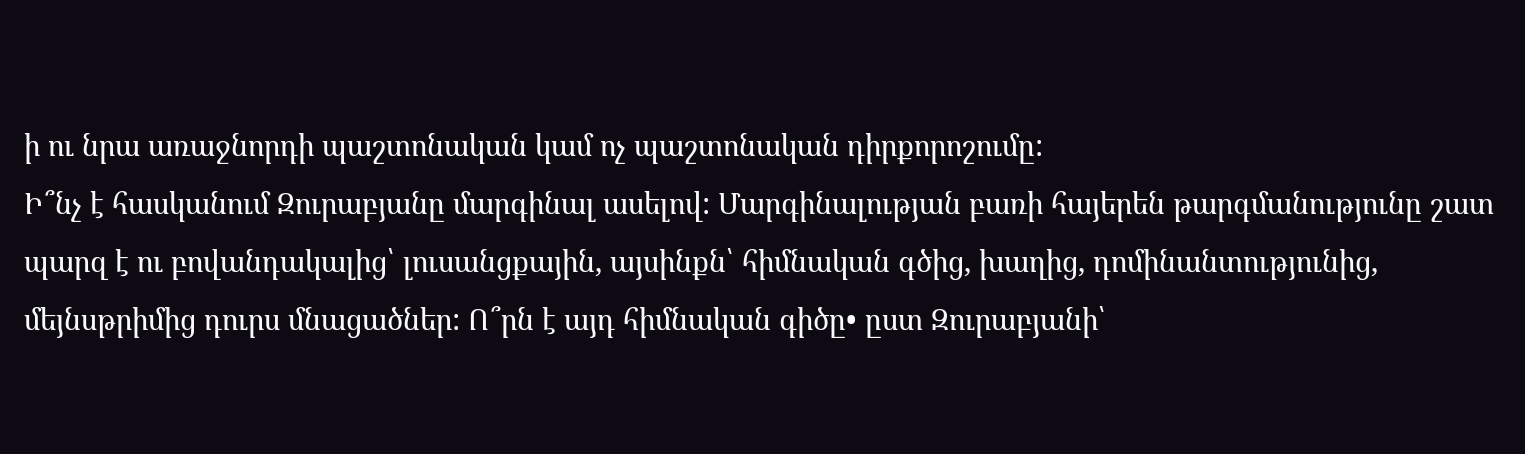ի ու նրա առաջնորդի պաշտոնական կամ ոչ պաշտոնական դիրքորոշումը:
Ի՞նչ է հասկանում Զուրաբյանը մարգինալ ասելով: Մարգինալության բառի հայերեն թարգմանությունը շատ պարզ է ու բովանդակալից՝ լուսանցքային, այսինքն՝ հիմնական գծից, խաղից, դոմինանտությունից, մեյնսթրիմից դուրս մնացածներ: Ո՞րն է այդ հիմնական գիծը• ըստ Զուրաբյանի՝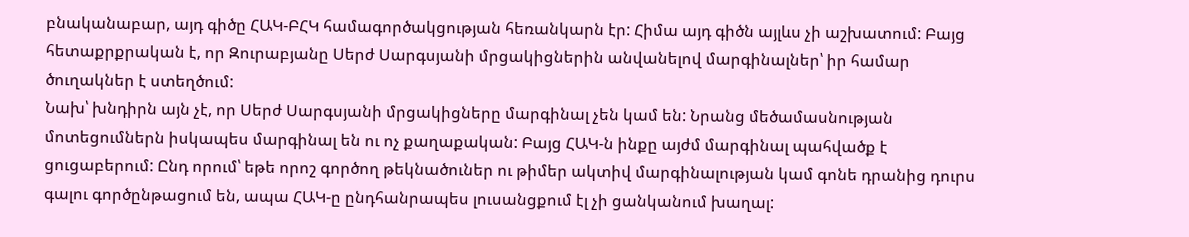բնականաբար, այդ գիծը ՀԱԿ-ԲՀԿ համագործակցության հեռանկարն էր: Հիմա այդ գիծն այլևս չի աշխատում: Բայց հետաքրքրական է, որ Զուրաբյանը Սերժ Սարգսյանի մրցակիցներին անվանելով մարգինալներ՝ իր համար ծուղակներ է ստեղծում:
Նախ՝ խնդիրն այն չէ, որ Սերժ Սարգսյանի մրցակիցները մարգինալ չեն կամ են: Նրանց մեծամասնության մոտեցումներն իսկապես մարգինալ են ու ոչ քաղաքական: Բայց ՀԱԿ-ն ինքը այժմ մարգինալ պահվածք է ցուցաբերում: Ընդ որում՝ եթե որոշ գործող թեկնածուներ ու թիմեր ակտիվ մարգինալության կամ գոնե դրանից դուրս գալու գործընթացում են, ապա ՀԱԿ-ը ընդհանրապես լուսանցքում էլ չի ցանկանում խաղալ: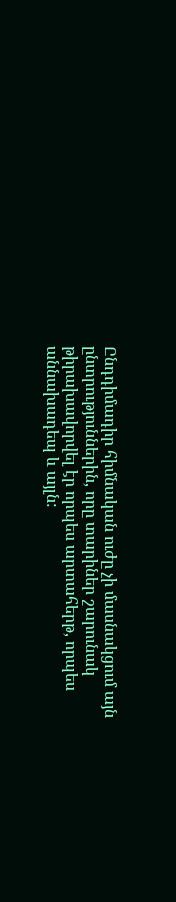Ընդդիմադիր հիմնական ուժը չի մասնակցում այն ընտրություններին, որը տարիներ շարունակ թիրախավորվել էր որպես արտահերթ, որպես աննախադեպ և այլն: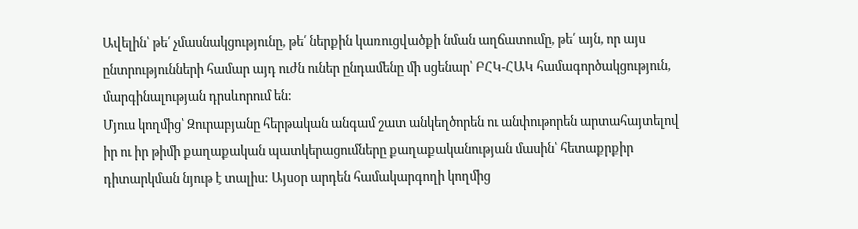Ավելին՝ թե՛ չմասնակցությունը, թե՛ ներքին կառուցվածքի նման աղճատումը, թե՛ այն, որ այս ընտրությունների համար այդ ուժն ուներ ընդամենը մի սցենար՝ ԲՀԿ-ՀԱԿ համագործակցություն, մարգինալության դրսևորում են:
Մյուս կողմից՝ Զուրաբյանը հերթական անգամ շատ անկեղծորեն ու անփութորեն արտահայտելով իր ու իր թիմի քաղաքական պատկերացումները քաղաքականության մասին՝ հետաքրքիր դիտարկման նյութ է տալիս: Այսօր արդեն համակարգողի կողմից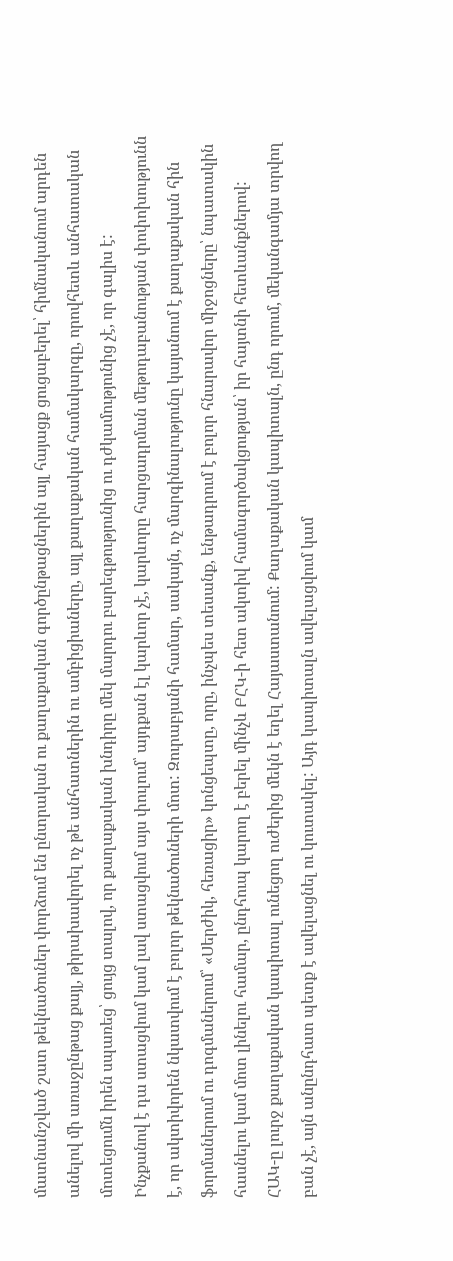մատնանշված շատ թեկնածուներ փորձում են ընտրական ու քաղաքական գործընթացներին այլ հայացք ցուցաբերել՝ հիմնականում արդեն անելով մի առաջընթաց քայլ, թիրախավորել ոչ թե անհատներին ու ամբիցիաները, այլ քաղաքական համակարգը, որովհետև անհատական մոտեցումն իրեն սպառեց՝ ցույց տալով, որ քաղաքական խնդիրը մեկ մարդու բարեգթությունից ու դժկամությունից չէ, որ գալիս է:
Ինչքանով է դա ստացվում կամ լավ ստացվում այս փուլում՝ այդքան էլ կարևոր չէ, կարևորը հարցադրման մեթոդաբանության փոփոխությունն է, որ ակտիվորեն նկատվում է բոլոր թեկնածուների մոտ: Զուրաբյանի համար, սակայն, ոչ մարգինալությունը կայանում է քաղաքական հին ֆորմաներում ու դոգմաներում՝ «Սերժիկ, հեռացիր» կոնցեպտը, որը, ինչպես տեսանք, ենթադրում է բոլոր հնարավոր միջոցները՝ նպատակին հասնելու կամ մոտ լինելու համար, ընդհուպ կարող է բերել մինչև ԲՀԿ-ի հետ ակտիվ համագործակցության՝ իր հայտնի հետևանքներով:
ՀԱԿ-ը լուրջ քաղաքական կապիտալ ունեցող ուժերից մեկն է եղել Հայաստանում: Քաղաքական կապիտալն, ընդ որում, մեկանգամյա տրվող բան չէ, այն անընդհատ պետք է ավելացնել ու կուտակել: Այդ կապիտալն ավելացվում կամ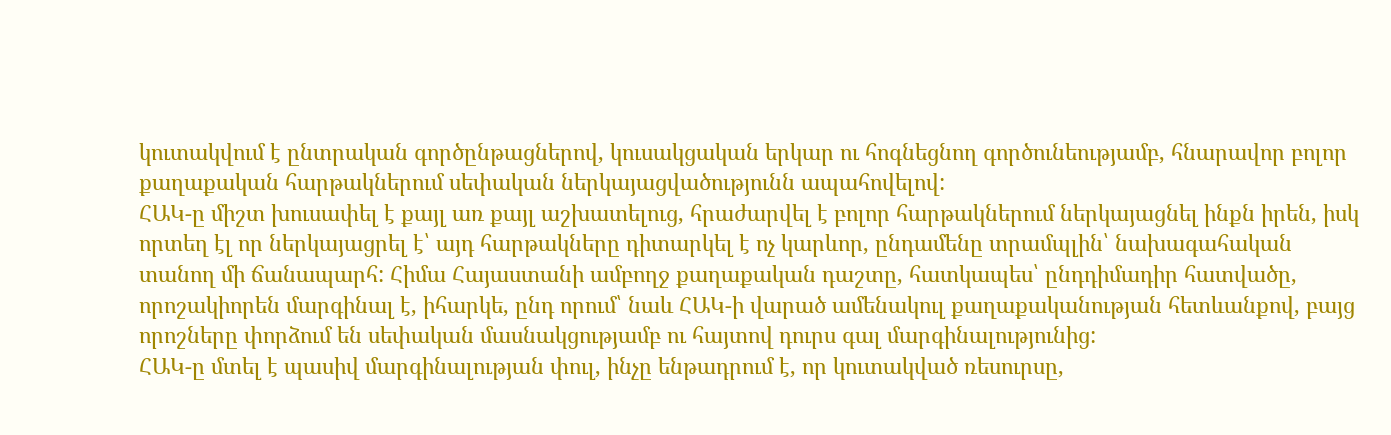կուտակվում է ընտրական գործընթացներով, կուսակցական երկար ու հոգնեցնող գործունեությամբ, հնարավոր բոլոր քաղաքական հարթակներում սեփական ներկայացվածությունն ապահովելով:
ՀԱԿ-ը միշտ խուսափել է քայլ առ քայլ աշխատելուց, հրաժարվել է բոլոր հարթակներում ներկայացնել ինքն իրեն, իսկ որտեղ էլ որ ներկայացրել է՝ այդ հարթակները դիտարկել է ոչ կարևոր, ընդամենը տրամպլին՝ նախագահական տանող մի ճանապարհ: Հիմա Հայաստանի ամբողջ քաղաքական դաշտը, հատկապես՝ ընդդիմադիր հատվածը, որոշակիորեն մարգինալ է, իհարկե, ընդ որում՝ նաև ՀԱԿ-ի վարած ամենակուլ քաղաքականության հետևանքով, բայց որոշները փորձում են սեփական մասնակցությամբ ու հայտով դուրս գալ մարգինալությունից:
ՀԱԿ-ը մտել է պասիվ մարգինալության փուլ, ինչը ենթադրում է, որ կուտակված ռեսուրսը,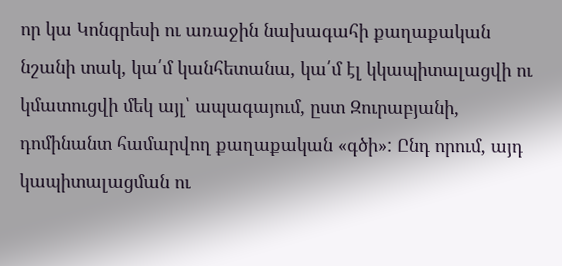որ կա Կոնգրեսի ու առաջին նախագահի քաղաքական նշանի տակ, կա՛մ կանհետանա, կա՛մ էլ կկապիտալացվի ու կմատուցվի մեկ այլ՝ ապագայում, ըստ Զուրաբյանի, դոմինանտ համարվող քաղաքական «գծի»: Ընդ որում, այդ կապիտալացման ու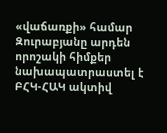«վաճառքի» համար Զուրաբյանը արդեն որոշակի հիմքեր նախապատրաստել է ԲՀԿ-ՀԱԿ ակտիվ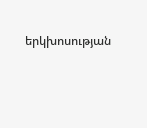երկխոսության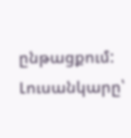ընթացքում:
Լուսանկարը՝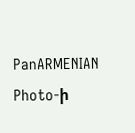PanARMENIAN Photo-ի